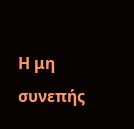Η μη συνεπής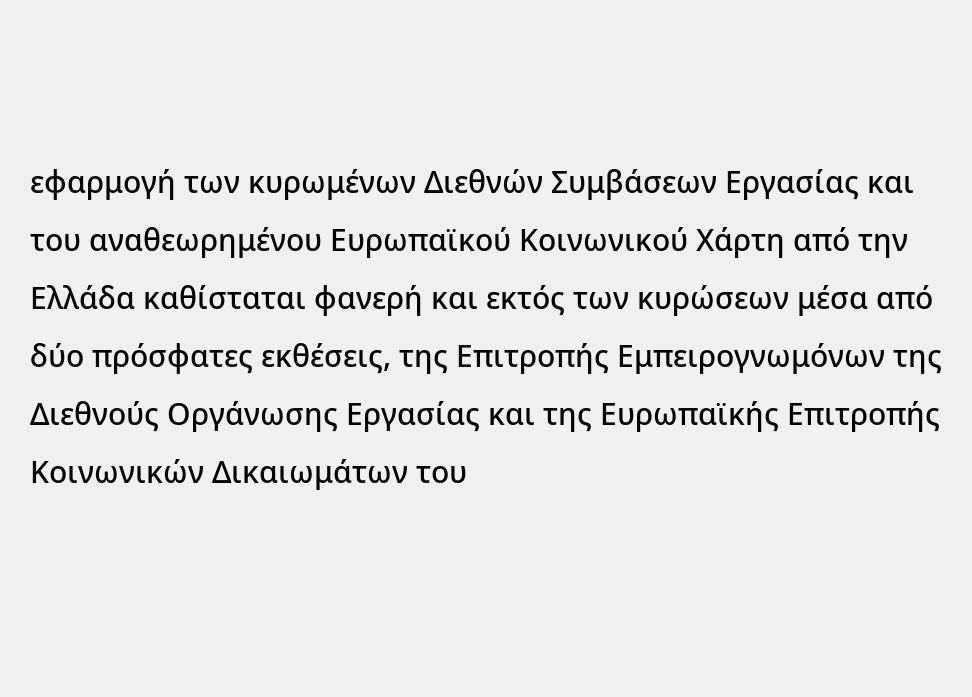εφαρμογή των κυρωμένων Διεθνών Συμβάσεων Εργασίας και του αναθεωρημένου Ευρωπαϊκού Κοινωνικού Χάρτη από την Ελλάδα καθίσταται φανερή και εκτός των κυρώσεων μέσα από δύο πρόσφατες εκθέσεις, της Επιτροπής Εμπειρογνωμόνων της Διεθνούς Οργάνωσης Εργασίας και της Ευρωπαϊκής Επιτροπής Κοινωνικών Δικαιωμάτων του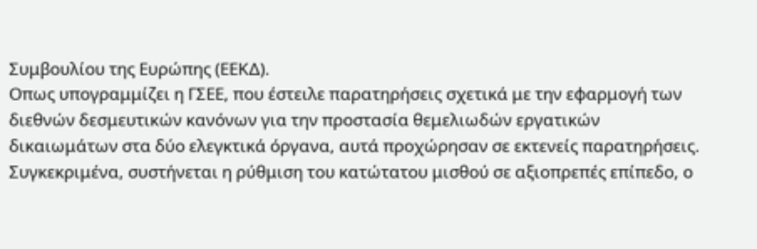Συμβουλίου της Ευρώπης (ΕΕΚΔ).
Οπως υπογραμμίζει η ΓΣΕΕ, που έστειλε παρατηρήσεις σχετικά με την εφαρμογή των διεθνών δεσμευτικών κανόνων για την προστασία θεμελιωδών εργατικών δικαιωμάτων στα δύο ελεγκτικά όργανα, αυτά προχώρησαν σε εκτενείς παρατηρήσεις. Συγκεκριμένα, συστήνεται η ρύθμιση του κατώτατου μισθού σε αξιοπρεπές επίπεδο, ο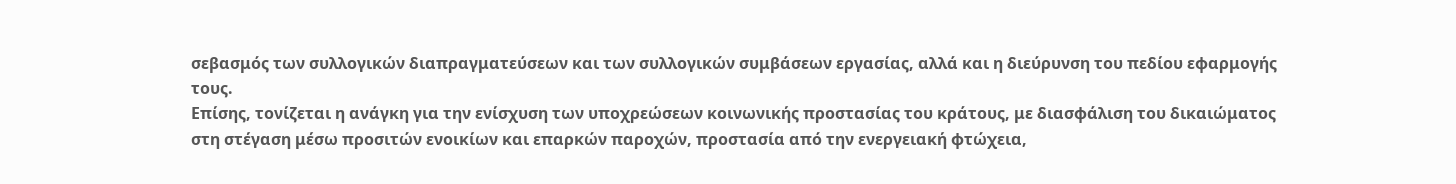σεβασμός των συλλογικών διαπραγματεύσεων και των συλλογικών συμβάσεων εργασίας, αλλά και η διεύρυνση του πεδίου εφαρμογής τους.
Επίσης, τονίζεται η ανάγκη για την ενίσχυση των υποχρεώσεων κοινωνικής προστασίας του κράτους, με διασφάλιση του δικαιώματος στη στέγαση μέσω προσιτών ενοικίων και επαρκών παροχών, προστασία από την ενεργειακή φτώχεια,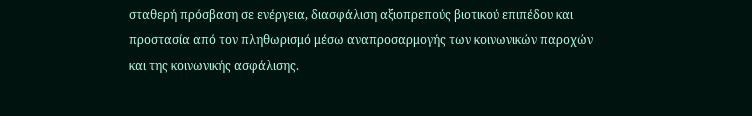σταθερή πρόσβαση σε ενέργεια, διασφάλιση αξιοπρεπούς βιοτικού επιπέδου και προστασία από τον πληθωρισμό μέσω αναπροσαρμογής των κοινωνικών παροχών και της κοινωνικής ασφάλισης.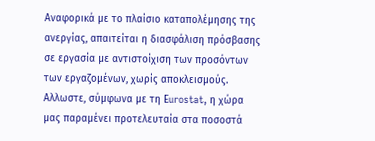Αναφορικά με το πλαίσιο καταπολέμησης της ανεργίας, απαιτείται η διασφάλιση πρόσβασης σε εργασία με αντιστοίχιση των προσόντων των εργαζομένων, χωρίς αποκλεισμούς. Αλλωστε, σύμφωνα με τη Εurostat, η χώρα μας παραμένει προτελευταία στα ποσοστά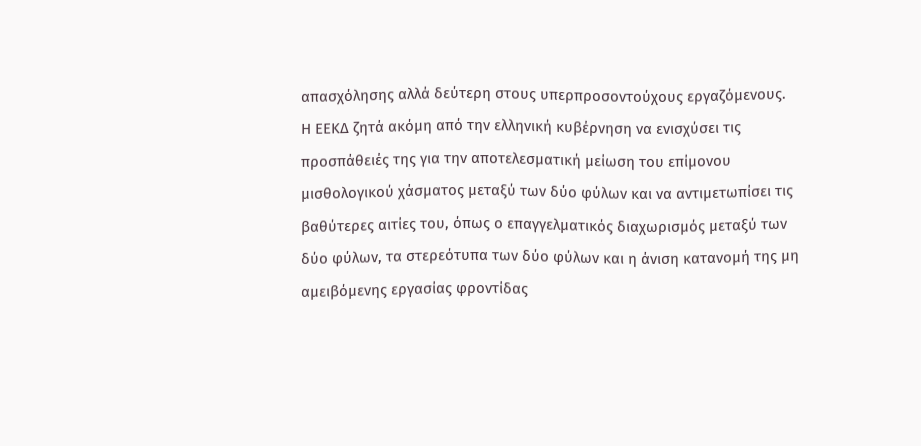απασχόλησης αλλά δεύτερη στους υπερπροσοντούχους εργαζόμενους.
Η ΕΕΚΔ ζητά ακόμη από την ελληνική κυβέρνηση να ενισχύσει τις προσπάθειές της για την αποτελεσματική μείωση του επίμονου μισθολογικού χάσματος μεταξύ των δύο φύλων και να αντιμετωπίσει τις βαθύτερες αιτίες του, όπως ο επαγγελματικός διαχωρισμός μεταξύ των δύο φύλων, τα στερεότυπα των δύο φύλων και η άνιση κατανομή της μη αμειβόμενης εργασίας φροντίδας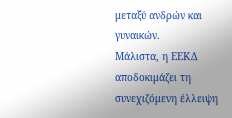μεταξύ ανδρών και γυναικών.
Μάλιστα, η ΕΕΚΔ αποδοκιμάζει τη συνεχιζόμενη έλλειψη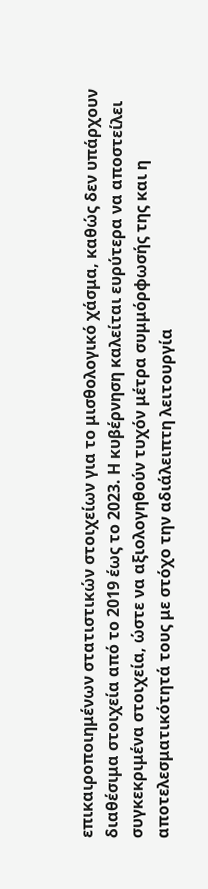επικαιροποιημένων στατιστικών στοιχείων για το μισθολογικό χάσμα, καθώς δεν υπάρχουν διαθέσιμα στοιχεία από το 2019 έως το 2023. Η κυβέρνηση καλείται ευρύτερα να αποστείλει συγκεκριμένα στοιχεία, ώστε να αξιολογηθούν τυχόν μέτρα συμμόρφωσής της και η αποτελεσματικότητά τους με στόχο την αδιάλειπτη λειτουργία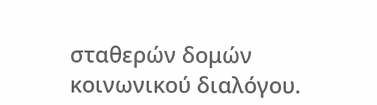σταθερών δομών κοινωνικού διαλόγου.